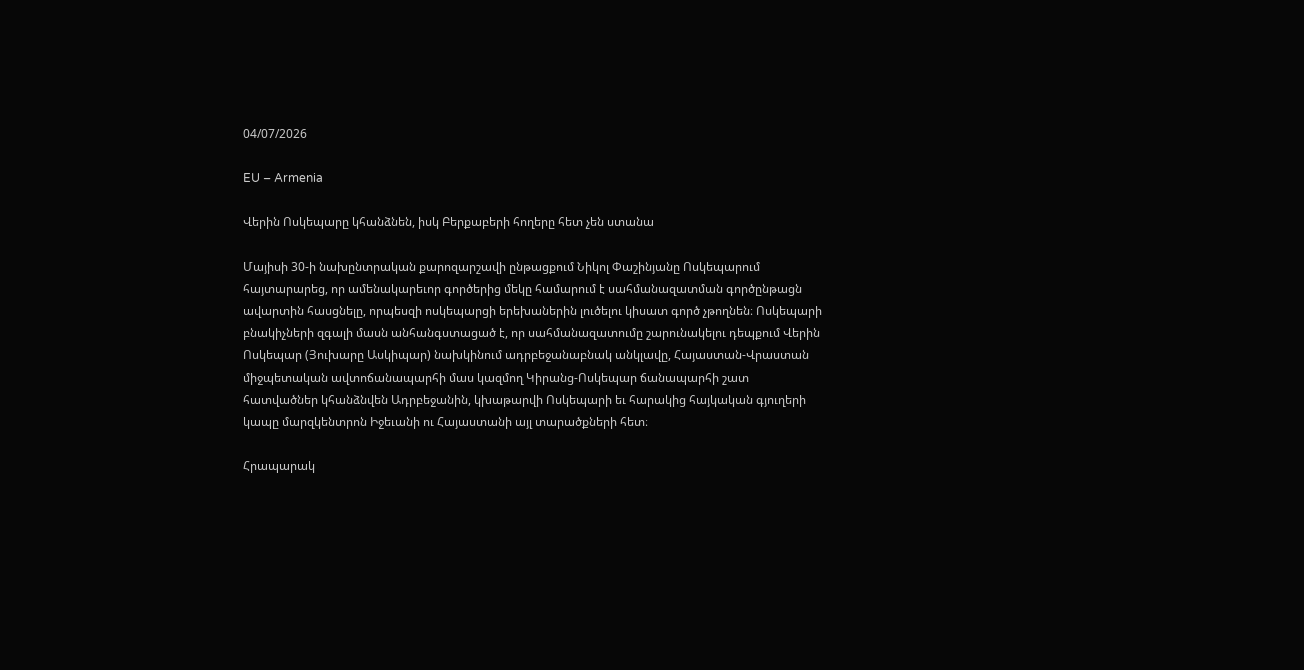04/07/2026

EU – Armenia

Վերին Ոսկեպարը կհանձնեն, իսկ Բերքաբերի հողերը հետ չեն ստանա

Մայիսի 30-ի նախընտրական քարոզարշավի ընթացքում Նիկոլ Փաշինյանը Ոսկեպարում հայտարարեց, որ ամենակարեւոր գործերից մեկը համարում է սահմանազատման գործընթացն ավարտին հասցնելը, որպեսզի ոսկեպարցի երեխաներին լուծելու կիսատ գործ չթողնեն։ Ոսկեպարի բնակիչների զգալի մասն անհանգստացած է, որ սահմանազատումը շարունակելու դեպքում Վերին Ոսկեպար (Յուխարը Ասկիպար) նախկինում ադրբեջանաբնակ անկլավը, Հայաստան-Վրաստան միջպետական ավտոճանապարհի մաս կազմող Կիրանց-Ոսկեպար ճանապարհի շատ հատվածներ կհանձնվեն Ադրբեջանին, կխաթարվի Ոսկեպարի եւ հարակից հայկական գյուղերի կապը մարզկենտրոն Իջեւանի ու Հայաստանի այլ տարածքների հետ։

Հրապարակ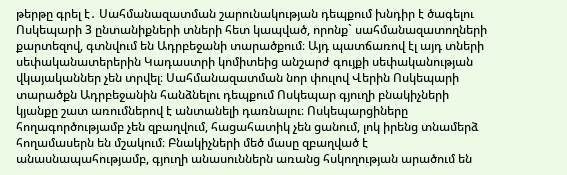թերթը գրել է․ Սահմանազատման շարունակության դեպքում խնդիր է ծագելու Ոսկեպարի 3 ընտանիքների տների հետ կապված, որոնք` սահմանազատողների քարտեզով, գտնվում են Ադրբեջանի տարածքում։ Այդ պատճառով էլ այդ տների սեփականատերերին Կադաստրի կոմիտեից անշարժ գույքի սեփականության վկայականներ չեն տրվել։ Սահմանազատման նոր փուլով Վերին Ոսկեպարի տարածքն Ադրբեջանին հանձնելու դեպքում Ոսկեպար գյուղի բնակիչների կյանքը շատ առումներով է անտանելի դառնալու։ Ոսկեպարցիները հողագործությամբ չեն զբաղվում, հացահատիկ չեն ցանում, լոկ իրենց տնամերձ հողամասերն են մշակում։ Բնակիչների մեծ մասը զբաղված է անասնապահությամբ, գյուղի անասուններն առանց հսկողության արածում են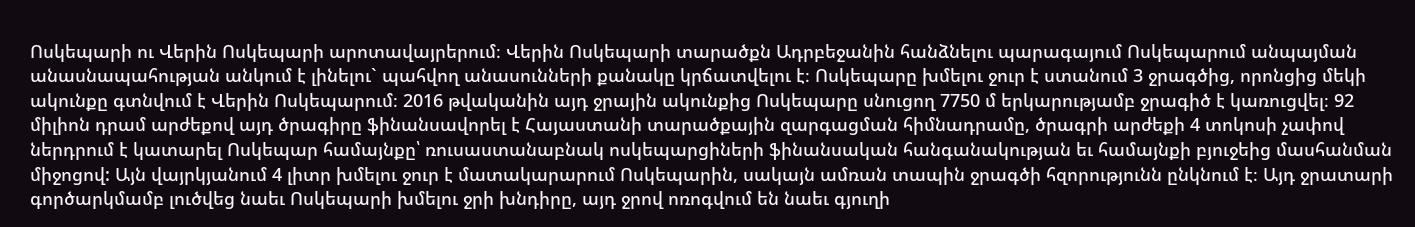Ոսկեպարի ու Վերին Ոսկեպարի արոտավայրերում։ Վերին Ոսկեպարի տարածքն Ադրբեջանին հանձնելու պարագայում Ոսկեպարում անպայման անասնապահության անկում է լինելու` պահվող անասունների քանակը կրճատվելու է։ Ոսկեպարը խմելու ջուր է ստանում 3 ջրագծից, որոնցից մեկի ակունքը գտնվում է Վերին Ոսկեպարում։ 2016 թվականին այդ ջրային ակունքից Ոսկեպարը սնուցող 7750 մ երկարությամբ ջրագիծ է կառուցվել։ 92 միլիոն դրամ արժեքով այդ ծրագիրը ֆինանսավորել է Հայաստանի տարածքային զարգացման հիմնադրամը, ծրագրի արժեքի 4 տոկոսի չափով ներդրում է կատարել Ոսկեպար համայնքը՝ ռուսաստանաբնակ ոսկեպարցիների ֆինանսական հանգանակության եւ համայնքի բյուջեից մասհանման միջոցով: Այն վայրկյանում 4 լիտր խմելու ջուր է մատակարարում Ոսկեպարին, սակայն ամռան տապին ջրագծի հզորությունն ընկնում է։ Այդ ջրատարի գործարկմամբ լուծվեց նաեւ Ոսկեպարի խմելու ջրի խնդիրը, այդ ջրով ոռոգվում են նաեւ գյուղի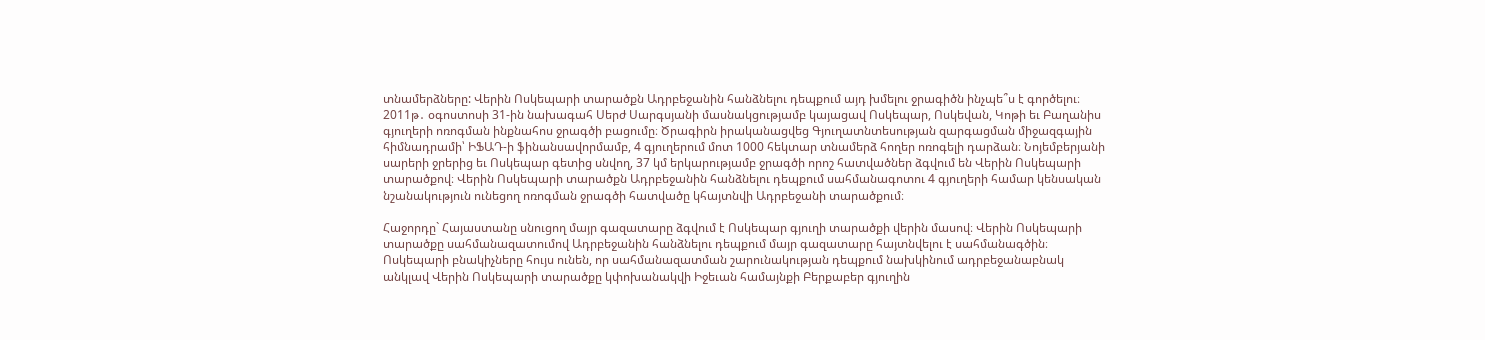տնամերձները: Վերին Ոսկեպարի տարածքն Ադրբեջանին հանձնելու դեպքում այդ խմելու ջրագիծն ինչպե՞ս է գործելու։ 2011թ․ օգոստոսի 31-ին նախագահ Սերժ Սարգսյանի մասնակցությամբ կայացավ Ոսկեպար, Ոսկեվան, Կոթի եւ Բաղանիս գյուղերի ոռոգման ինքնահոս ջրագծի բացումը։ Ծրագիրն իրականացվեց Գյուղատնտեսության զարգացման միջազգային հիմնադրամի՝ ԻՖԱԴ-ի ֆինանսավորմամբ, 4 գյուղերում մոտ 1000 հեկտար տնամերձ հողեր ոռոգելի դարձան։ Նոյեմբերյանի սարերի ջրերից եւ Ոսկեպար գետից սնվող, 37 կմ երկարությամբ ջրագծի որոշ հատվածներ ձգվում են Վերին Ոսկեպարի տարածքով։ Վերին Ոսկեպարի տարածքն Ադրբեջանին հանձնելու դեպքում սահմանագոտու 4 գյուղերի համար կենսական նշանակություն ունեցող ոռոգման ջրագծի հատվածը կհայտնվի Ադրբեջանի տարածքում։

Հաջորդը` Հայաստանը սնուցող մայր գազատարը ձգվում է Ոսկեպար գյուղի տարածքի վերին մասով։ Վերին Ոսկեպարի տարածքը սահմանազատումով Ադրբեջանին հանձնելու դեպքում մայր գազատարը հայտնվելու է սահմանագծին։ Ոսկեպարի բնակիչները հույս ունեն, որ սահմանազատման շարունակության դեպքում նախկինում ադրբեջանաբնակ անկլավ Վերին Ոսկեպարի տարածքը կփոխանակվի Իջեւան համայնքի Բերքաբեր գյուղին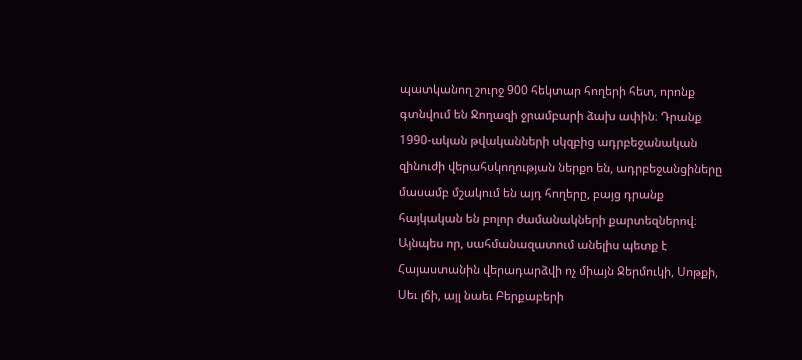պատկանող շուրջ 900 հեկտար հողերի հետ, որոնք գտնվում են Ջողազի ջրամբարի ձախ ափին։ Դրանք 1990-ական թվականների սկզբից ադրբեջանական զինուժի վերահսկողության ներքո են, ադրբեջանցիները մասամբ մշակում են այդ հողերը, բայց դրանք հայկական են բոլոր ժամանակների քարտեզներով։ Այնպես որ, սահմանազատում անելիս պետք է Հայաստանին վերադարձվի ոչ միայն Ջերմուկի, Սոթքի, Սեւ լճի, այլ նաեւ Բերքաբերի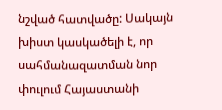նշված հատվածը: Սակայն խիստ կասկածելի է, որ սահմանազատման նոր փուլում Հայաստանի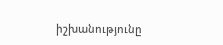իշխանությունը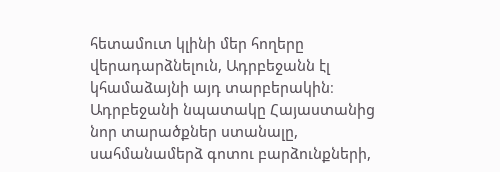հետամուտ կլինի մեր հողերը վերադարձնելուն, Ադրբեջանն էլ կհամաձայնի այդ տարբերակին։ Ադրբեջանի նպատակը Հայաստանից նոր տարածքներ ստանալը, սահմանամերձ գոտու բարձունքների,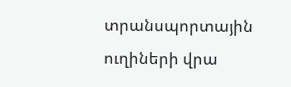տրանսպորտային ուղիների վրա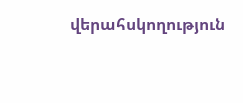վերահսկողություն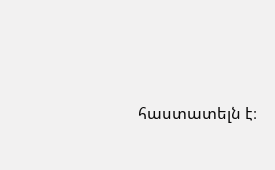հաստատելն է։